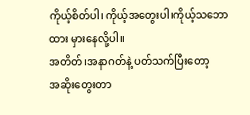ကိုယ့်စိတ်ပါ၊ ကိုယ့်အတွေးပါ၊ကိုယ့်သဘောထား မှားနေလို့ပါ။
အတိတ်၊အနာဂတ်နဲ့ ပတ်သက်ပြီးတော့
အဆိုးတွေးတာ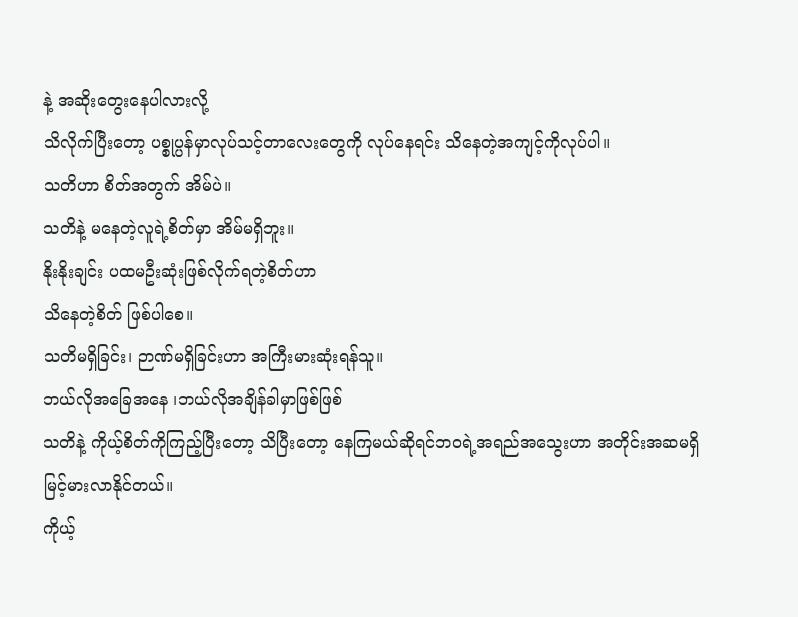နဲ့ အဆိုးတွေးနေပါလားလို့
သိလိုက်ပြီးတော့ ပစ္စုပ္ပန်မှာလုပ်သင့်တာလေးတွေကို လုပ်နေရင်း သိနေတဲ့အကျင့်ကိုလုပ်ပါ။
သတိဟာ စိတ်အတွက် အိမ်ပဲ။
သတိနဲ့ မနေတဲ့လူရဲ့စိတ်မှာ အိမ်မရှိဘူး။
နိုးနိုးချင်း ပထမဦးဆုံးဖြစ်လိုက်ရတဲ့စိတ်ဟာ
သိနေတဲ့စိတ် ဖြစ်ပါစေ။
သတိမရှိခြင်း၊ ဉာဏ်မရှိခြင်းဟာ အကြီးမားဆုံးရန်သူ။
ဘယ်လိုအခြေအနေ ၊ဘယ်လိုအချိန်ခါမှာဖြစ်ဖြစ်
သတိနဲ့ ကိုယ့်စိတ်ကိုကြည့်ပြီးတော့ သိပြီးတော့ နေကြမယ်ဆိုရင်ဘဝရဲ့အရည်အသွေးဟာ အတိုင်းအဆမရှိ မြင့်မားလာနိုင်တယ်။
ကိုယ့်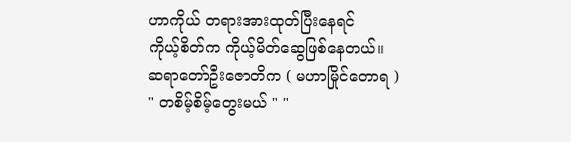ဟာကိုယ် တရားအားထုတ်ပြီးနေရင်
ကိုယ့်စိတ်က ကိုယ့်မိတ်ဆွေဖြစ်နေတယ်။
ဆရာတော်ဦးဇောတိက ( မဟာမြိုင်တောရ )
" တစိမ့်စိမ့်တွေးမယ် " "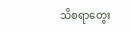သိစရာတွေး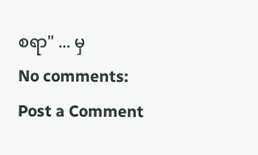စရာ" ... မှ
No comments:
Post a Comment